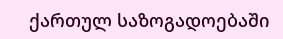ქართულ საზოგადოებაში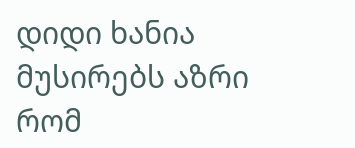დიდი ხანია მუსირებს აზრი რომ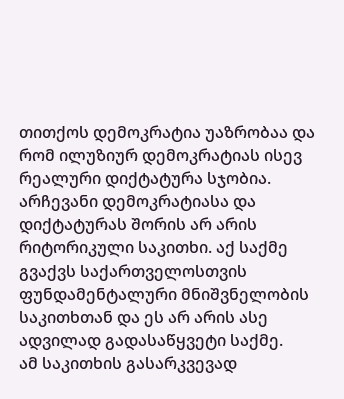თითქოს დემოკრატია უაზრობაა და რომ ილუზიურ დემოკრატიას ისევ რეალური დიქტატურა სჯობია. არჩევანი დემოკრატიასა და დიქტატურას შორის არ არის რიტორიკული საკითხი. აქ საქმე გვაქვს საქართველოსთვის ფუნდამენტალური მნიშვნელობის საკითხთან და ეს არ არის ასე ადვილად გადასაწყვეტი საქმე.
ამ საკითხის გასარკვევად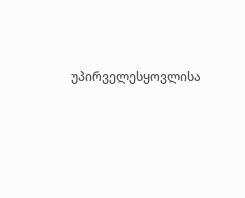უპირველესყოვლისა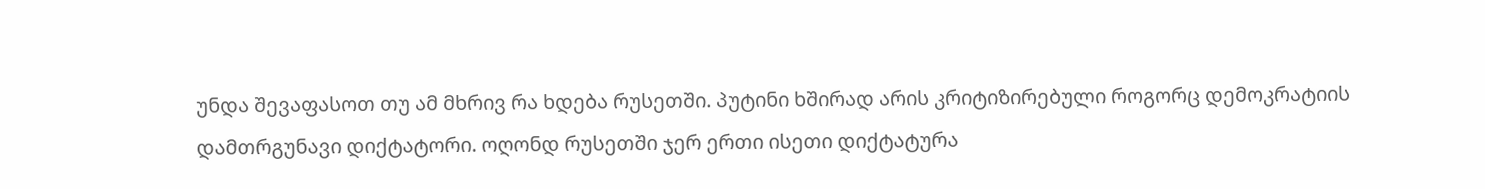უნდა შევაფასოთ თუ ამ მხრივ რა ხდება რუსეთში. პუტინი ხშირად არის კრიტიზირებული როგორც დემოკრატიის დამთრგუნავი დიქტატორი. ოღონდ რუსეთში ჯერ ერთი ისეთი დიქტატურა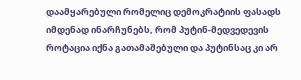დაამყარებული რომელიც დემოკრატიის ფასადს იმდენად ინარჩუნებს, რომ პუტინ-მედვედევის როტაცია იქნა გათამაშებული და პუტინსაც კი არ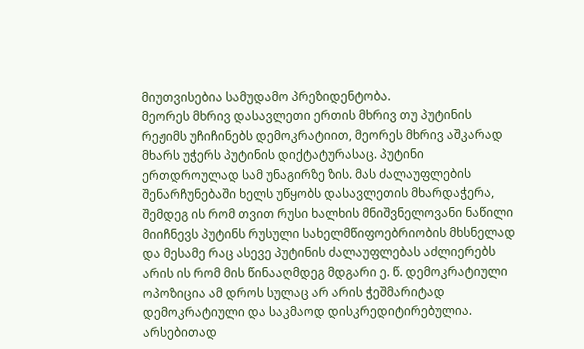მიუთვისებია სამუდამო პრეზიდენტობა.
მეორეს მხრივ დასავლეთი ერთის მხრივ თუ პუტინის რეჟიმს უჩიჩინებს დემოკრატიით, მეორეს მხრივ აშკარად მხარს უჭერს პუტინის დიქტატურასაც. პუტინი ერთდროულად სამ უნაგირზე ზის. მას ძალაუფლების შენარჩუნებაში ხელს უწყობს დასავლეთის მხარდაჭერა, შემდეგ ის რომ თვით რუსი ხალხის მნიშვნელოვანი ნაწილი მიიჩნევს პუტინს რუსული სახელმწიფოებრიობის მხსნელად და მესამე რაც ასევე პუტინის ძალაუფლებას აძლიერებს არის ის რომ მის წინააღმდეგ მდგარი ე. წ. დემოკრატიული ოპოზიცია ამ დროს სულაც არ არის ჭეშმარიტად დემოკრატიული და საკმაოდ დისკრედიტირებულია.
არსებითად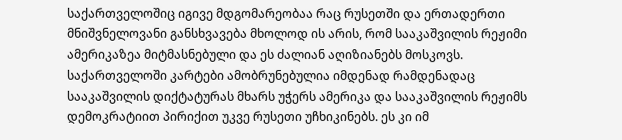საქართველოშიც იგივე მდგომარეობაა რაც რუსეთში და ერთადერთი მნიშვნელოვანი განსხვავება მხოლოდ ის არის, რომ სააკაშვილის რეჟიმი ამერიკაზეა მიტმასნებული და ეს ძალიან აღიზიანებს მოსკოვს. საქართველოში კარტები ამობრუნებულია იმდენად რამდენადაც სააკაშვილის დიქტატურას მხარს უჭერს ამერიკა და სააკაშვილის რეჟიმს დემოკრატიით პირიქით უკვე რუსეთი უჩხიკინებს. ეს კი იმ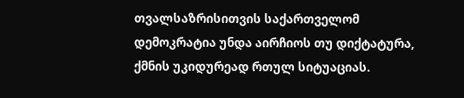თვალსაზრისითვის საქართველომ დემოკრატია უნდა აირჩიოს თუ დიქტატურა, ქმნის უკიდურეად რთულ სიტუაციას.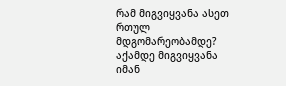რამ მიგვიყვანა ასეთ რთულ მდგომარეობამდე? აქამდე მიგვიყვანა იმან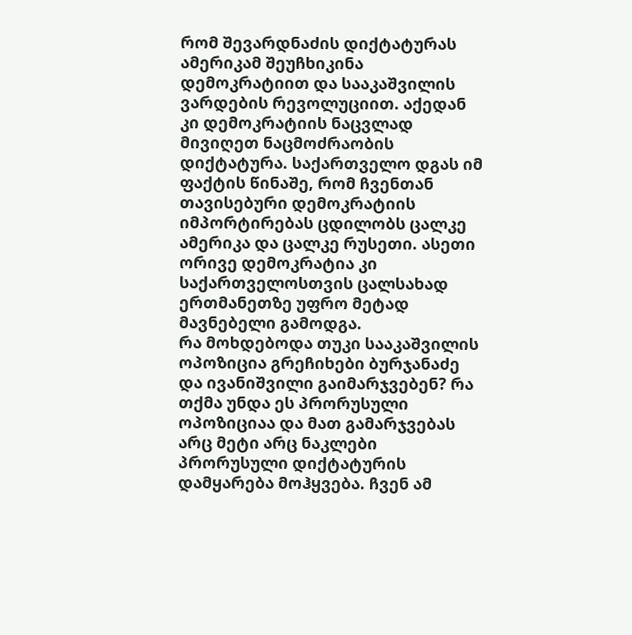რომ შევარდნაძის დიქტატურას ამერიკამ შეუჩხიკინა დემოკრატიით და სააკაშვილის ვარდების რევოლუციით. აქედან კი დემოკრატიის ნაცვლად მივიღეთ ნაცმოძრაობის დიქტატურა. საქართველო დგას იმ ფაქტის წინაშე, რომ ჩვენთან თავისებური დემოკრატიის იმპორტირებას ცდილობს ცალკე ამერიკა და ცალკე რუსეთი. ასეთი ორივე დემოკრატია კი საქართველოსთვის ცალსახად ერთმანეთზე უფრო მეტად მავნებელი გამოდგა.
რა მოხდებოდა თუკი სააკაშვილის ოპოზიცია გრეჩიხები ბურჯანაძე და ივანიშვილი გაიმარჯვებენ? რა თქმა უნდა ეს პრორუსული ოპოზიციაა და მათ გამარჯვებას არც მეტი არც ნაკლები პრორუსული დიქტატურის დამყარება მოჰყვება. ჩვენ ამ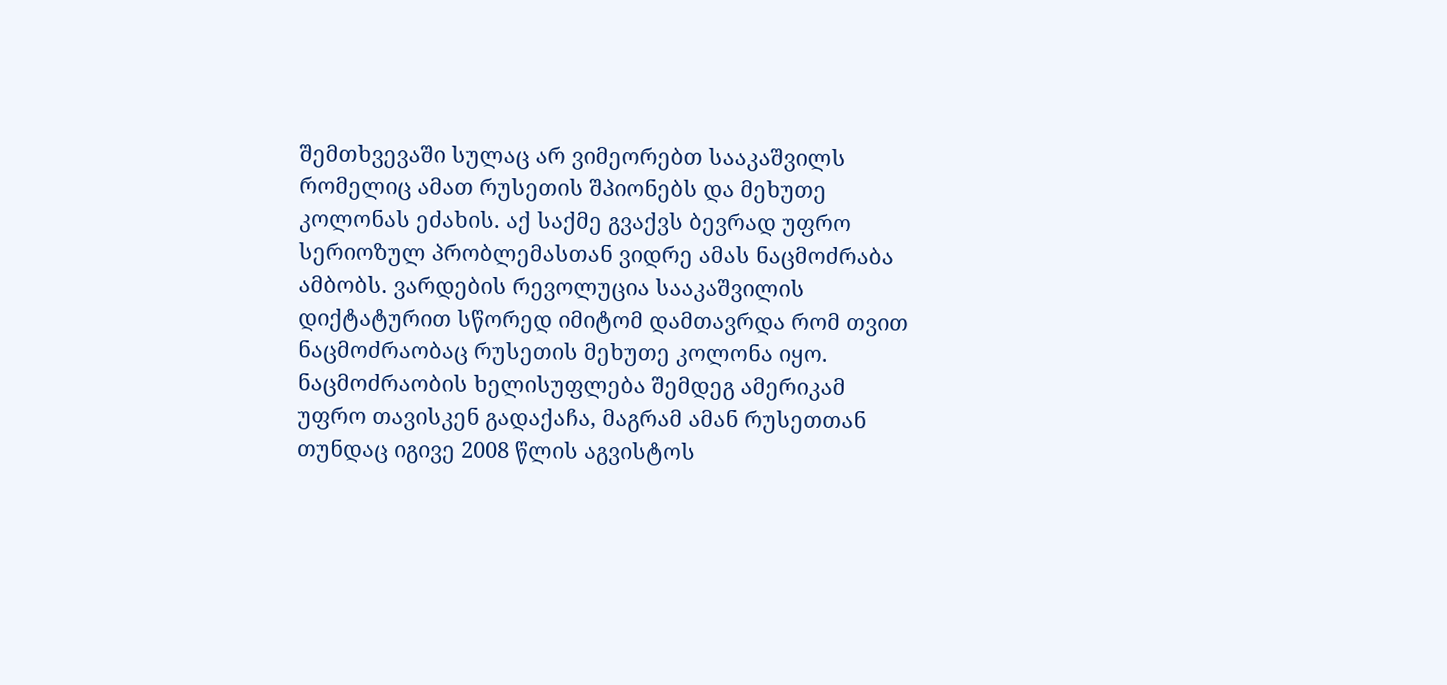შემთხვევაში სულაც არ ვიმეორებთ სააკაშვილს რომელიც ამათ რუსეთის შპიონებს და მეხუთე კოლონას ეძახის. აქ საქმე გვაქვს ბევრად უფრო სერიოზულ პრობლემასთან ვიდრე ამას ნაცმოძრაბა ამბობს. ვარდების რევოლუცია სააკაშვილის დიქტატურით სწორედ იმიტომ დამთავრდა რომ თვით ნაცმოძრაობაც რუსეთის მეხუთე კოლონა იყო. ნაცმოძრაობის ხელისუფლება შემდეგ ამერიკამ უფრო თავისკენ გადაქაჩა, მაგრამ ამან რუსეთთან თუნდაც იგივე 2008 წლის აგვისტოს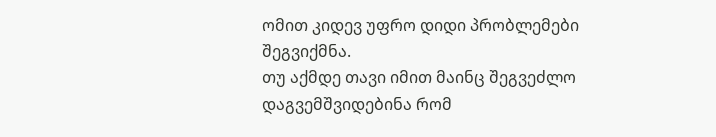ომით კიდევ უფრო დიდი პრობლემები შეგვიქმნა.
თუ აქმდე თავი იმით მაინც შეგვეძლო დაგვემშვიდებინა რომ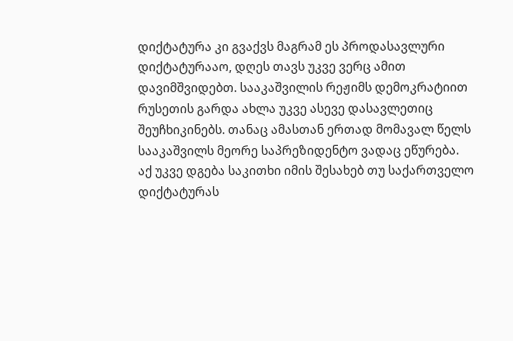დიქტატურა კი გვაქვს მაგრამ ეს პროდასავლური დიქტატურააო, დღეს თავს უკვე ვერც ამით დავიმშვიდებთ. სააკაშვილის რეჟიმს დემოკრატიით რუსეთის გარდა ახლა უკვე ასევე დასავლეთიც შეუჩხიკინებს. თანაც ამასთან ერთად მომავალ წელს სააკაშვილს მეორე საპრეზიდენტო ვადაც ეწურება.
აქ უკვე დგება საკითხი იმის შესახებ თუ საქართველო დიქტატურას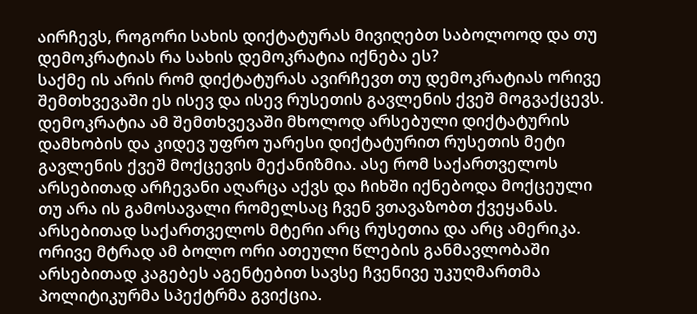აირჩევს, როგორი სახის დიქტატურას მივიღებთ საბოლოოდ და თუ დემოკრატიას რა სახის დემოკრატია იქნება ეს?
საქმე ის არის რომ დიქტატურას ავირჩევთ თუ დემოკრატიას ორივე შემთხვევაში ეს ისევ და ისევ რუსეთის გავლენის ქვეშ მოგვაქცევს. დემოკრატია ამ შემთხვევაში მხოლოდ არსებული დიქტატურის დამხობის და კიდევ უფრო უარესი დიქტატურით რუსეთის მეტი გავლენის ქვეშ მოქცევის მექანიზმია. ასე რომ საქართველოს არსებითად არჩევანი აღარცა აქვს და ჩიხში იქნებოდა მოქცეული თუ არა ის გამოსავალი რომელსაც ჩვენ ვთავაზობთ ქვეყანას.
არსებითად საქართველოს მტერი არც რუსეთია და არც ამერიკა. ორივე მტრად ამ ბოლო ორი ათეული წლების განმავლობაში არსებითად კაგებეს აგენტებით სავსე ჩვენივე უკუღმართმა პოლიტიკურმა სპექტრმა გვიქცია.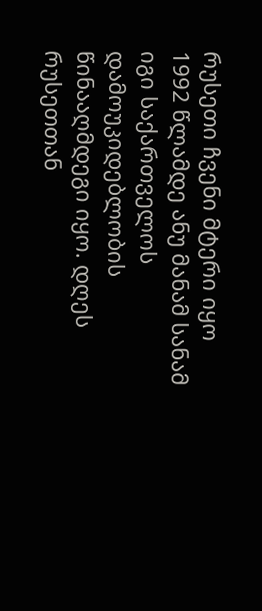რუსეთი ჩვენი მტერი იყო 1992 წლამდე ანუ მანამ სანამ იგი საქართველოს დამოუკიდებლობის წინააღმდეგი იყო. დღეს რუსეთთან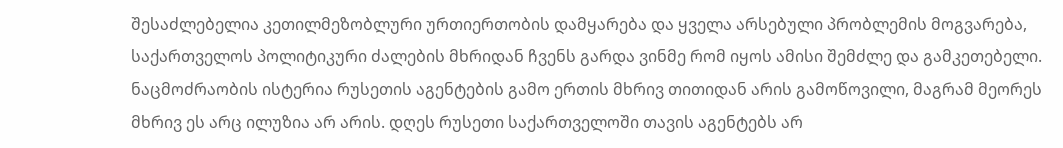შესაძლებელია კეთილმეზობლური ურთიერთობის დამყარება და ყველა არსებული პრობლემის მოგვარება, საქართველოს პოლიტიკური ძალების მხრიდან ჩვენს გარდა ვინმე რომ იყოს ამისი შემძლე და გამკეთებელი.
ნაცმოძრაობის ისტერია რუსეთის აგენტების გამო ერთის მხრივ თითიდან არის გამოწოვილი, მაგრამ მეორეს მხრივ ეს არც ილუზია არ არის. დღეს რუსეთი საქართველოში თავის აგენტებს არ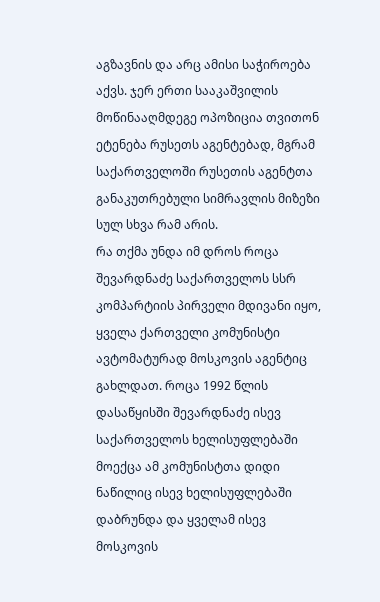აგზავნის და არც ამისი საჭიროება აქვს. ჯერ ერთი სააკაშვილის მოწინააღმდეგე ოპოზიცია თვითონ ეტენება რუსეთს აგენტებად, მგრამ საქართველოში რუსეთის აგენტთა განაკუთრებული სიმრავლის მიზეზი სულ სხვა რამ არის.
რა თქმა უნდა იმ დროს როცა შევარდნაძე საქართველოს სსრ კომპარტიის პირველი მდივანი იყო, ყველა ქართველი კომუნისტი ავტომატურად მოსკოვის აგენტიც გახლდათ. როცა 1992 წლის დასაწყისში შევარდნაძე ისევ საქართველოს ხელისუფლებაში მოექცა ამ კომუნისტთა დიდი ნაწილიც ისევ ხელისუფლებაში დაბრუნდა და ყველამ ისევ მოსკოვის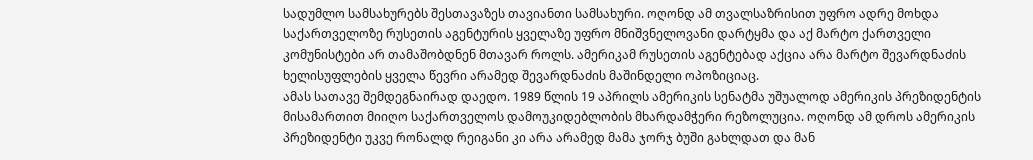სადუმლო სამსახურებს შესთავაზეს თავიანთი სამსახური. ოღონდ ამ თვალსაზრისით უფრო ადრე მოხდა საქართველოზე რუსეთის აგენტურის ყველაზე უფრო მნიშვნელოვანი დარტყმა და აქ მარტო ქართველი კომუნისტები არ თამაშობდნენ მთავარ როლს. ამერიკამ რუსეთის აგენტებად აქცია არა მარტო შევარდნაძის ხელისუფლების ყველა წევრი არამედ შევარდნაძის მაშინდელი ოპოზიციაც.
ამას სათავე შემდეგნაირად დაედო. 1989 წლის 19 აპრილს ამერიკის სენატმა უშუალოდ ამერიკის პრეზიდენტის მისამართით მიიღო საქართველოს დამოუკიდებლობის მხარდამჭერი რეზოლუცია. ოღონდ ამ დროს ამერიკის პრეზიდენტი უკვე რონალდ რეიგანი კი არა არამედ მამა ჯორჯ ბუში გახლდათ და მან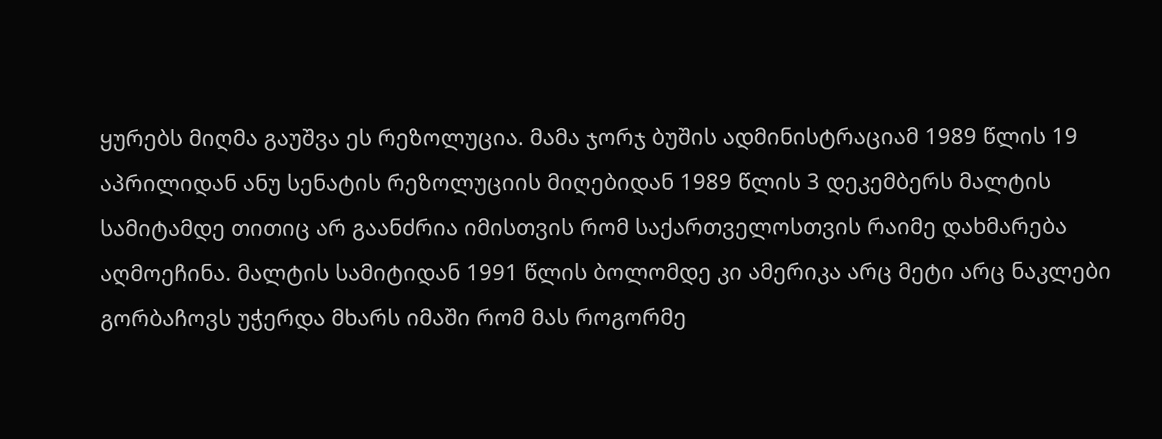ყურებს მიღმა გაუშვა ეს რეზოლუცია. მამა ჯორჯ ბუშის ადმინისტრაციამ 1989 წლის 19 აპრილიდან ანუ სენატის რეზოლუციის მიღებიდან 1989 წლის 3 დეკემბერს მალტის სამიტამდე თითიც არ გაანძრია იმისთვის რომ საქართველოსთვის რაიმე დახმარება აღმოეჩინა. მალტის სამიტიდან 1991 წლის ბოლომდე კი ამერიკა არც მეტი არც ნაკლები გორბაჩოვს უჭერდა მხარს იმაში რომ მას როგორმე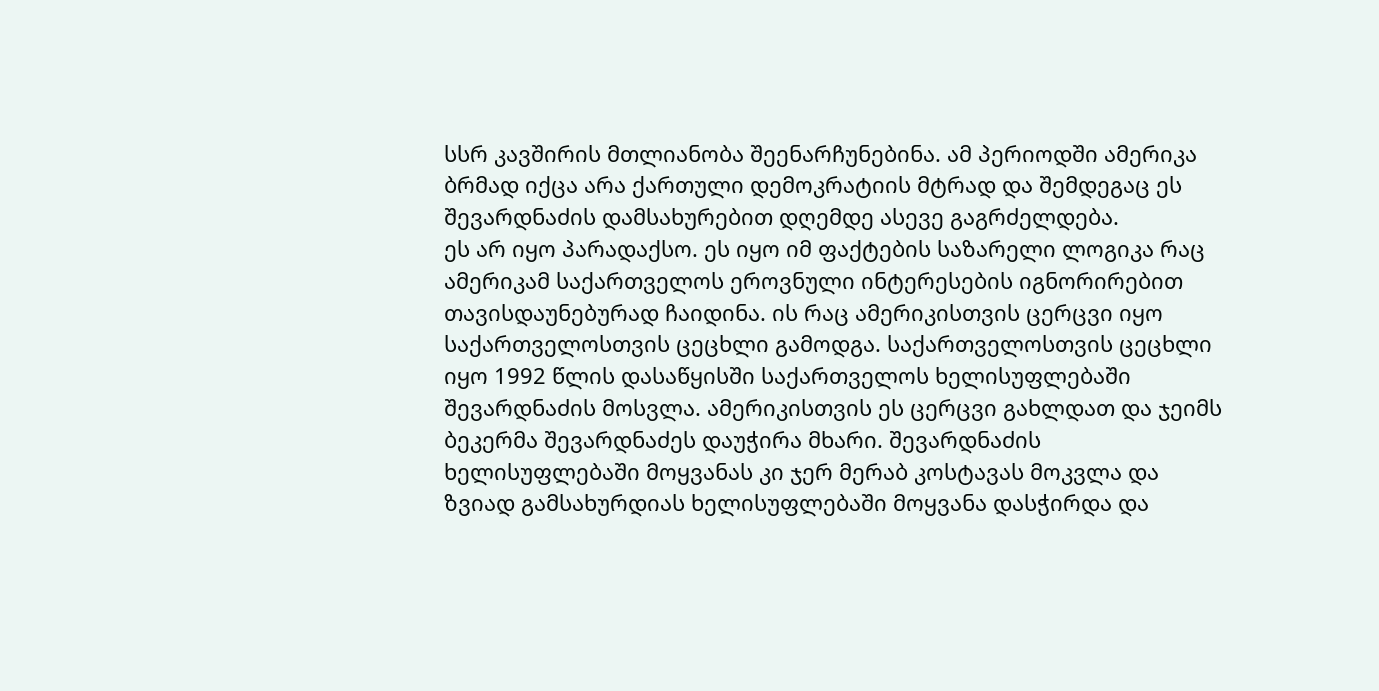სსრ კავშირის მთლიანობა შეენარჩუნებინა. ამ პერიოდში ამერიკა ბრმად იქცა არა ქართული დემოკრატიის მტრად და შემდეგაც ეს შევარდნაძის დამსახურებით დღემდე ასევე გაგრძელდება.
ეს არ იყო პარადაქსო. ეს იყო იმ ფაქტების საზარელი ლოგიკა რაც ამერიკამ საქართველოს ეროვნული ინტერესების იგნორირებით თავისდაუნებურად ჩაიდინა. ის რაც ამერიკისთვის ცერცვი იყო საქართველოსთვის ცეცხლი გამოდგა. საქართველოსთვის ცეცხლი იყო 1992 წლის დასაწყისში საქართველოს ხელისუფლებაში შევარდნაძის მოსვლა. ამერიკისთვის ეს ცერცვი გახლდათ და ჯეიმს ბეკერმა შევარდნაძეს დაუჭირა მხარი. შევარდნაძის ხელისუფლებაში მოყვანას კი ჯერ მერაბ კოსტავას მოკვლა და ზვიად გამსახურდიას ხელისუფლებაში მოყვანა დასჭირდა და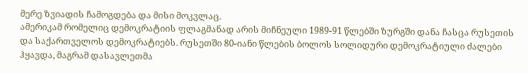მერე ზვიადის ჩამოგდება და მისი მოკვლაც.
ამერიკამ რომელიც დემოკრატიის ფლაგმანად არის მიჩნეული 1989-91 წლებში ზურგში დანა ჩასცა რუსეთის და საქართველოს დემოკრატიებს. რუსეთში 80-იანი წლების ბოლოს სოლიდური დემოკრატიული ძალები ჰყავდა, მაგრამ დასავლეთმა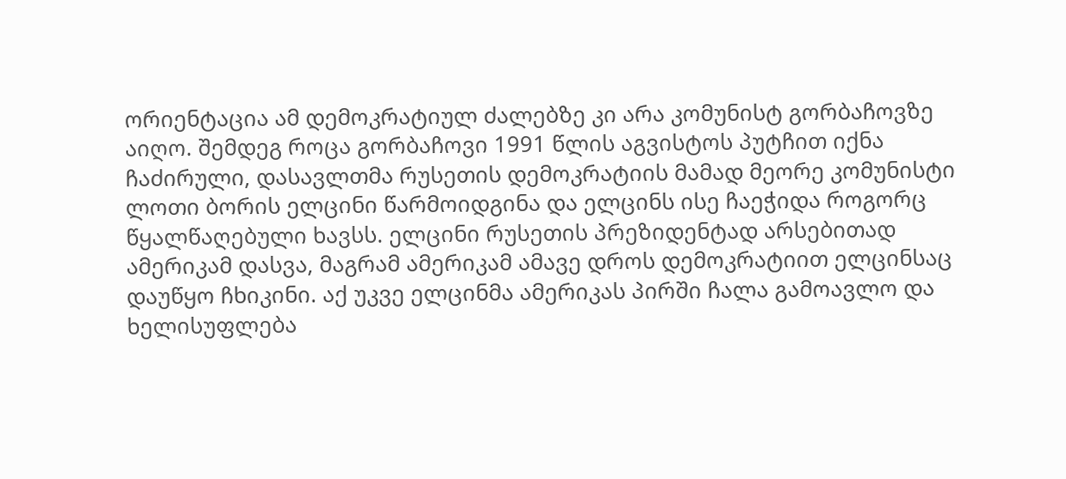ორიენტაცია ამ დემოკრატიულ ძალებზე კი არა კომუნისტ გორბაჩოვზე აიღო. შემდეგ როცა გორბაჩოვი 1991 წლის აგვისტოს პუტჩით იქნა ჩაძირული, დასავლთმა რუსეთის დემოკრატიის მამად მეორე კომუნისტი ლოთი ბორის ელცინი წარმოიდგინა და ელცინს ისე ჩაეჭიდა როგორც წყალწაღებული ხავსს. ელცინი რუსეთის პრეზიდენტად არსებითად ამერიკამ დასვა, მაგრამ ამერიკამ ამავე დროს დემოკრატიით ელცინსაც დაუწყო ჩხიკინი. აქ უკვე ელცინმა ამერიკას პირში ჩალა გამოავლო და ხელისუფლება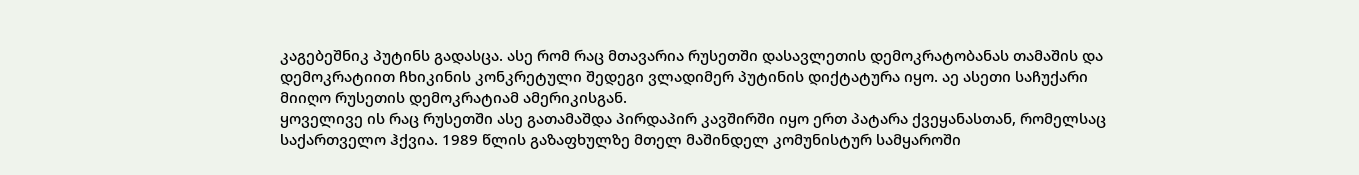კაგებეშნიკ პუტინს გადასცა. ასე რომ რაც მთავარია რუსეთში დასავლეთის დემოკრატობანას თამაშის და დემოკრატიით ჩხიკინის კონკრეტული შედეგი ვლადიმერ პუტინის დიქტატურა იყო. აე ასეთი საჩუქარი მიიღო რუსეთის დემოკრატიამ ამერიკისგან.
ყოველივე ის რაც რუსეთში ასე გათამაშდა პირდაპირ კავშირში იყო ერთ პატარა ქვეყანასთან, რომელსაც საქართველო ჰქვია. 1989 წლის გაზაფხულზე მთელ მაშინდელ კომუნისტურ სამყაროში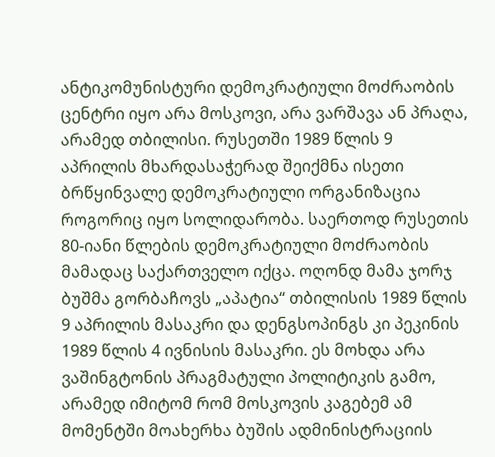ანტიკომუნისტური დემოკრატიული მოძრაობის ცენტრი იყო არა მოსკოვი, არა ვარშავა ან პრაღა, არამედ თბილისი. რუსეთში 1989 წლის 9 აპრილის მხარდასაჭერად შეიქმნა ისეთი ბრწყინვალე დემოკრატიული ორგანიზაცია როგორიც იყო სოლიდარობა. საერთოდ რუსეთის 80-იანი წლების დემოკრატიული მოძრაობის მამადაც საქართველო იქცა. ოღონდ მამა ჯორჯ ბუშმა გორბაჩოვს „აპატია“ თბილისის 1989 წლის 9 აპრილის მასაკრი და დენგსოპინგს კი პეკინის 1989 წლის 4 ივნისის მასაკრი. ეს მოხდა არა ვაშინგტონის პრაგმატული პოლიტიკის გამო, არამედ იმიტომ რომ მოსკოვის კაგებემ ამ მომენტში მოახერხა ბუშის ადმინისტრაციის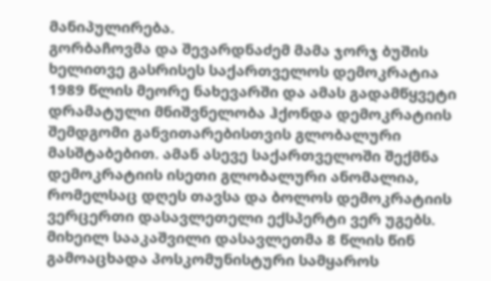მანიპულირება.
გორბაჩოვმა და შევარდნაძემ მამა ჯორჯ ბუშის ხელითვე გასრისეს საქართველოს დემოკრატია 1989 წლის მეორე ნახევარში და ამას გადამწყვეტი დრამატული მნიშვნელობა ჰქონდა დემოკრატიის შემდგომი განვითარებისთვის გლობალური მასშტაბებით. ამან ასევე საქართველოში შექმნა დემოკრატიის ისეთი გლობალური ანომალია, რომელსაც დღეს თავსა და ბოლოს დემოკრატიის ვერცერთი დასავლეთელი ექსპერტი ვერ უგებს.
მიხეილ სააკაშვილი დასავლეთმა 8 წლის წინ გამოაცხადა პოსკომუნისტური სამყაროს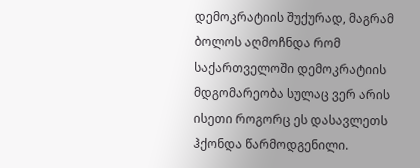დემოკრატიის შუქურად, მაგრამ ბოლოს აღმოჩნდა რომ საქართველოში დემოკრატიის მდგომარეობა სულაც ვერ არის ისეთი როგორც ეს დასავლეთს ჰქონდა წარმოდგენილი.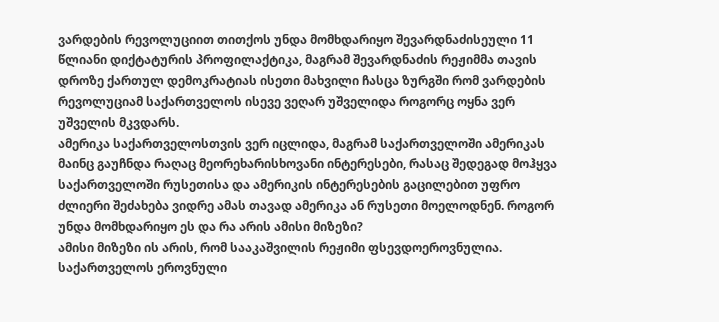ვარდების რევოლუციით თითქოს უნდა მომხდარიყო შევარდნაძისეული 11 წლიანი დიქტატურის პროფილაქტიკა, მაგრამ შევარდნაძის რეჟიმმა თავის დროზე ქართულ დემოკრატიას ისეთი მახვილი ჩასცა ზურგში რომ ვარდების რევოლუციამ საქართველოს ისევე ვეღარ უშველიდა როგორც ოყნა ვერ უშველის მკვდარს.
ამერიკა საქართველოსთვის ვერ იცლიდა, მაგრამ საქართველოში ამერიკას მაინც გაუჩნდა რაღაც მეორეხარისხოვანი ინტერესები, რასაც შედეგად მოჰყვა საქართველოში რუსეთისა და ამერიკის ინტერესების გაცილებით უფრო ძლიერი შეძახება ვიდრე ამას თავად ამერიკა ან რუსეთი მოელოდნენ. როგორ უნდა მომხდარიყო ეს და რა არის ამისი მიზეზი?
ამისი მიზეზი ის არის, რომ სააკაშვილის რეჟიმი ფსევდოეროვნულია. საქართველოს ეროვნული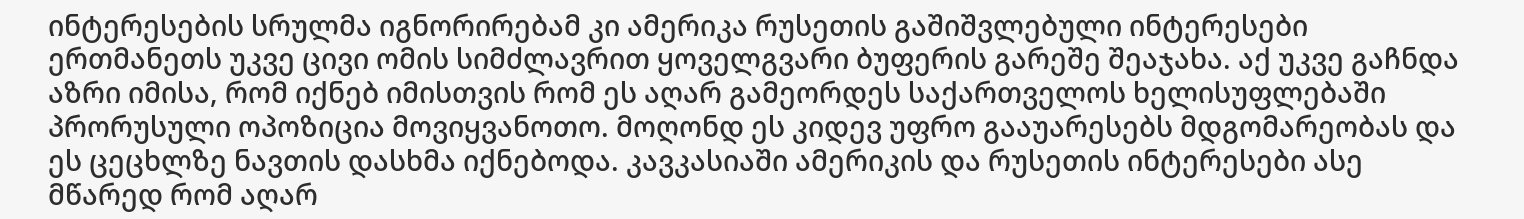ინტერესების სრულმა იგნორირებამ კი ამერიკა რუსეთის გაშიშვლებული ინტერესები ერთმანეთს უკვე ცივი ომის სიმძლავრით ყოველგვარი ბუფერის გარეშე შეაჯახა. აქ უკვე გაჩნდა აზრი იმისა, რომ იქნებ იმისთვის რომ ეს აღარ გამეორდეს საქართველოს ხელისუფლებაში პრორუსული ოპოზიცია მოვიყვანოთო. მოღონდ ეს კიდევ უფრო გააუარესებს მდგომარეობას და ეს ცეცხლზე ნავთის დასხმა იქნებოდა. კავკასიაში ამერიკის და რუსეთის ინტერესები ასე მწარედ რომ აღარ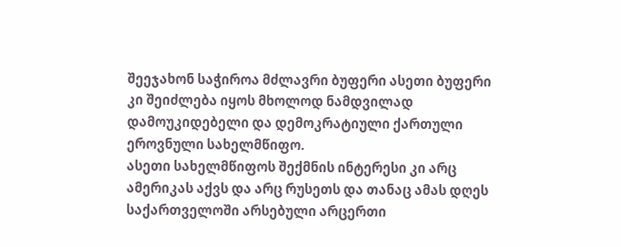შეეჯახონ საჭიროა მძლავრი ბუფერი ასეთი ბუფერი კი შეიძლება იყოს მხოლოდ ნამდვილად დამოუკიდებელი და დემოკრატიული ქართული ეროვნული სახელმწიფო.
ასეთი სახელმწიფოს შექმნის ინტერესი კი არც ამერიკას აქვს და არც რუსეთს და თანაც ამას დღეს საქართველოში არსებული არცერთი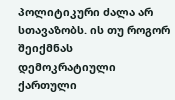პოლიტიკური ძალა არ სთავაზობს. ის თუ როგორ შეიქმნას დემოკრატიული ქართული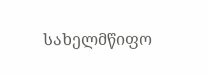სახელმწიფო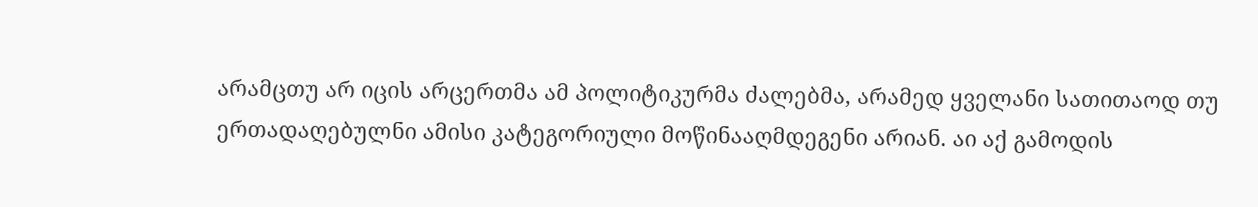არამცთუ არ იცის არცერთმა ამ პოლიტიკურმა ძალებმა, არამედ ყველანი სათითაოდ თუ ერთადაღებულნი ამისი კატეგორიული მოწინააღმდეგენი არიან. აი აქ გამოდის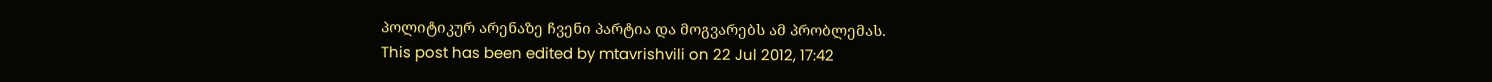პოლიტიკურ არენაზე ჩვენი პარტია და მოგვარებს ამ პრობლემას.
This post has been edited by mtavrishvili on 22 Jul 2012, 17:42